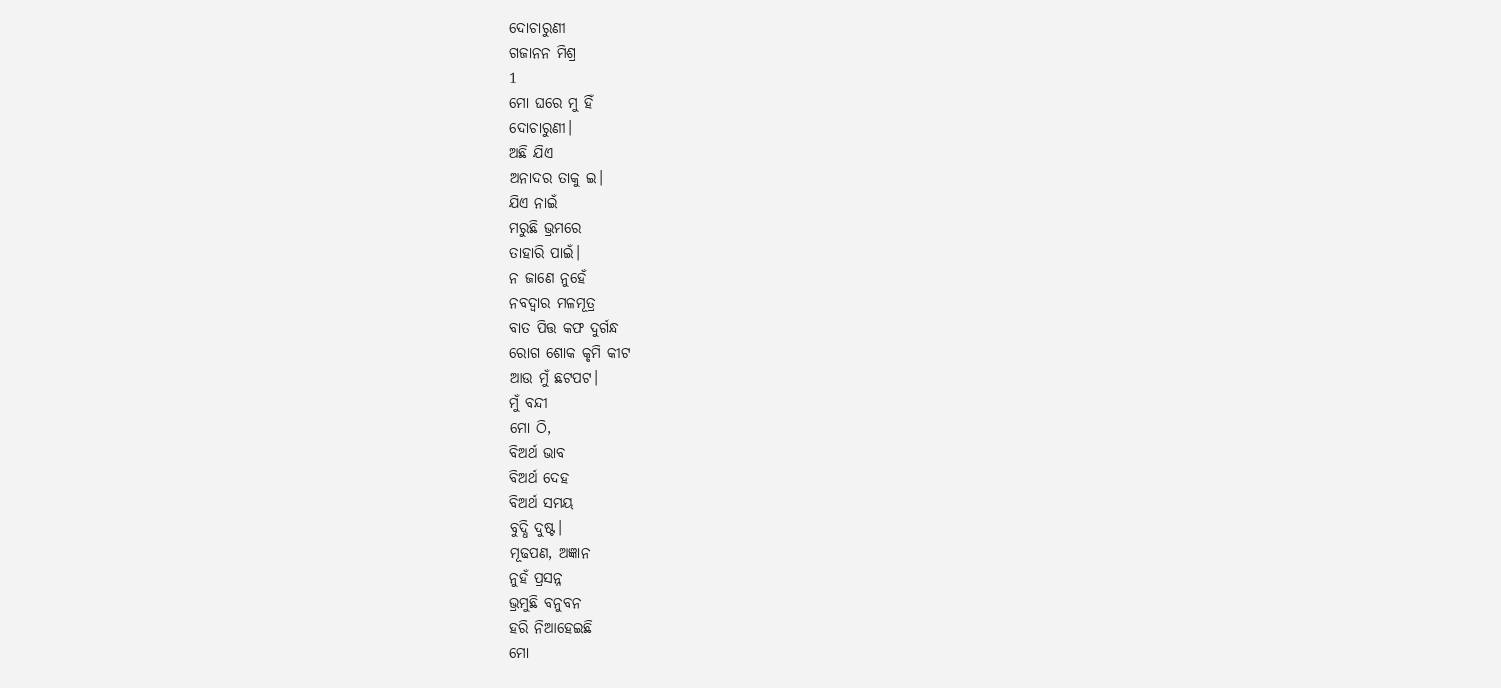ଦୋଚାରୁଣୀ
ଗଜାନନ ମିଶ୍ର
1
ମୋ ଘରେ ମୁ ହିଁ
ଦୋଚାରୁଣୀ।
ଅଛି ଯିଏ
ଅନାଦର ତାକୁ ଇ।
ଯିଏ ନାଇଁ
ମରୁଛି ଭ୍ରମରେ
ତାହାରି ପାଇଁ।
ନ ଜାଣେ ନୁହେଁ
ନବଦ୍ୱାର ମଳମୂତ୍ର
ବାତ ପିତ୍ତ କଫ ଦୁର୍ଗନ୍ଧ
ରୋଗ ଶୋକ କୃମି କୀଟ
ଆଉ ମୁଁ ଛଟପଟ।
ମୁଁ ବନ୍ଦୀ
ମୋ ଠି,
ବିଅର୍ଥ ଭାବ
ବିଅର୍ଥ ଦେହ
ବିଅର୍ଥ ସମୟ
ବୁଦ୍ଧି ଦୁଷ୍ଟ।
ମୂଢପଣ, ଅଜ୍ଞାନ
ନୁହଁ ପ୍ରସନ୍ନ
ଭ୍ରମୁଛି ବନୁବନ
ହରି ନିଆହେଇଛି
ମୋ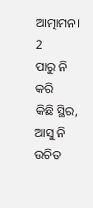ଆତ୍ମାମନ।
2
ପାରୁ ନି କରି
କିଛି ସ୍ଥିର,
ଆସୁ ନି
ଉଚିତ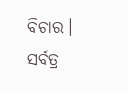ବିଚାର।
ସର୍ବତ୍ର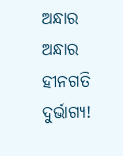ଅନ୍ଧାର ଅନ୍ଧାର
ହୀନଗତି
ଦୁର୍ଭାଗ୍ୟ!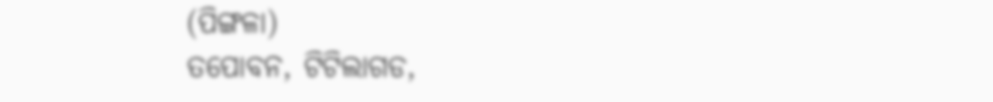(ପିଙ୍ଗଳା)
ତପୋବନ, ଟିଟିଲାଗଡ,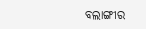ବଲାଙ୍ଗୀର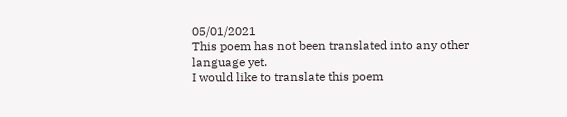05/01/2021
This poem has not been translated into any other language yet.
I would like to translate this poem